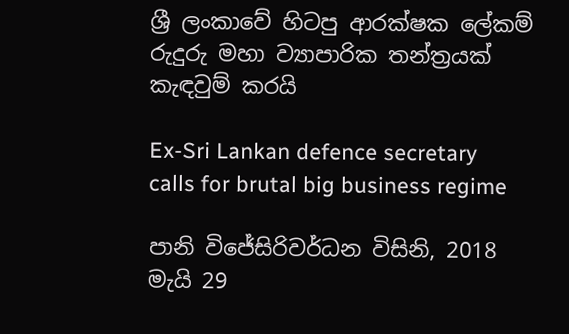ශ්‍රී ලංකාවේ හිටපු ආරක්ෂක ලේකම් රුදුරු මහා ව්‍යාපාරික තන්ත්‍රයක් කැඳවුම් කරයි

Ex-Sri Lankan defence secretary calls for brutal big business regime

පානි විජේසිරිවර්ධන විසිනි, 2018 මැයි 29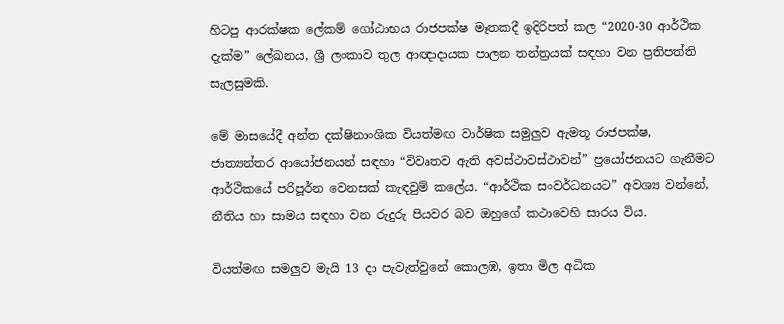හිටපු ආරක්ෂක ලේකම් ගෝඨාභය රාජපක්ෂ මෑතකදී ඉදිරිපත් කල “2020-30 ආර්ථික දැක්ම” ලේඛනය, ශ්‍රී ලංකාව තුල ආඥාදායක පාලන තන්ත්‍රයක් සඳහා වන ප්‍රතිපත්ති සැලසුමකි.

මේ මාසයේදී අන්ත දක්ෂිනාංශික වියත්මඟ වාර්ෂික සමුලුව ඇමතූ රාජපක්ෂ, ජාත්‍යන්තර ආයෝජනයන් සඳහා “විවෘතව ඇති අවස්ථාවස්ථාවන්” ප්‍රයෝජනයට ගැනීමට ආර්ථිකයේ පරිපූර්න වෙනසක් කැඳවුම් කලේය. “ආර්ථික සංවර්ධනයට” අවශ්‍ය වන්නේ, නීතිය හා සාමය සඳහා වන රුදුරු පියවර බව ඔහුගේ කථාවෙහි සාරය විය.

වියත්මඟ සමලුව මැයි 13 දා පැවැත්වුනේ කොලඹ, ඉතා මිල අධික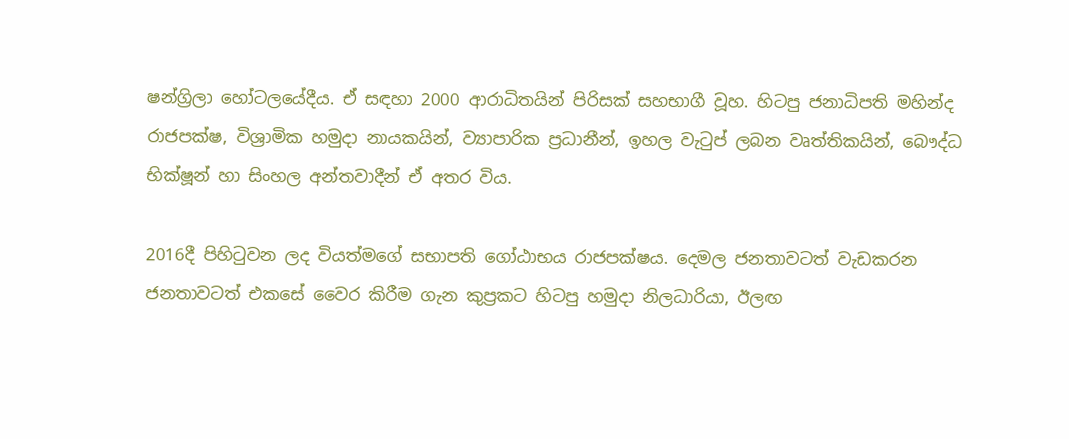ෂන්ග්‍රිලා හෝටලයේදීය. ඒ සඳහා 2000 ආරාධිතයින් පිරිසක් සහභාගී වූහ. හිටපු ජනාධිපති මහින්ද රාජපක්ෂ, විශ්‍රාමික හමුදා නායකයින්, ව්‍යාපාරික ප්‍රධානීන්, ඉහල වැටුප් ලබන වෘත්තිකයින්, බෞද්ධ භික්ෂූන් හා සිංහල අන්තවාදීන් ඒ අතර විය.

2016දී පිහිටුවන ලද වියත්මගේ සභාපති ගෝඨාභය රාජපක්ෂය. දෙමල ජනතාවටත් වැඩකරන ජනතාවටත් එකසේ වෛර කිරීම ගැන කුප්‍රකට හිටපු හමුදා නිලධාරියා, ඊලඟ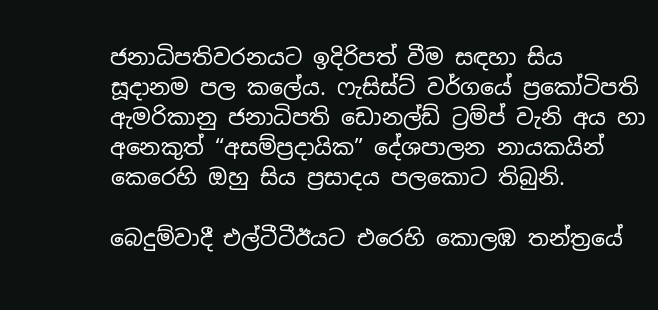ජනාධිපතිවරනයට ඉදිරිපත් වීම සඳහා සිය සූදානම පල කලේය. ෆැසිස්ට් වර්ගයේ ප්‍රකෝටිපති ඇමරිකානු ජනාධිපති ඩොනල්ඩ් ට්‍රම්ප් වැනි අය හා අනෙකුත් “අසම්ප්‍රදායික” දේශපාලන නායකයින් කෙරෙහි ඔහු සිය ප්‍රසාදය පලකොට තිබුනි.

බෙදුම්වාදී එල්ටීටීඊයට එරෙහි කොලඹ තන්ත්‍රයේ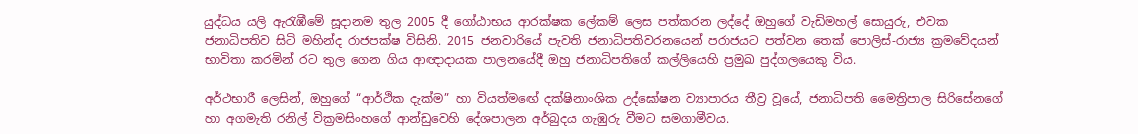යුද්ධය යලි ඇරැඹීමේ සූදානම තුල 2005 දී ගෝඨාභය ආරක්ෂක ලේකම් ලෙස පත්කරන ලද්දේ ඔහුගේ වැඩිමහල් සොයුරු, එවක ජනාධිපතිව සිටි මහින්ද රාජපක්ෂ විසිනි. 2015 ජනවාරියේ පැවති ජනාධිපතිවරනයෙන් පරාජයට පත්වන තෙක් පොලිස්-රාජ්‍ය ක්‍රමවේදයන් භාවිතා කරමින් රට තුල ගෙන ගිය ආඥාදායක පාලනයේදී ඔහු ජනාධිපතිගේ කල්ලියෙහි ප්‍රමුඛ පුද්ගලයෙකු විය.

අර්ථභාරී ලෙසින්, ඔහුගේ “ආර්ථික දැක්ම” හා වියත්මඟේ දක්ෂිනාංශික උද්ඝෝෂන ව්‍යාපාරය තීව්‍ර වූයේ, ජනාධිපති මෛත්‍රිපාල සිරිසේනගේ හා අගමැති රනිල් වික්‍රමසිංහගේ ආන්ඩුවෙහි දේශපාලන අර්බුදය ගැඹුරු වීමට සමගාමීවය.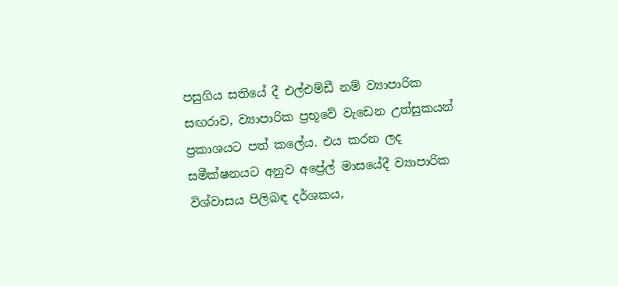පසුගිය සතියේ දී එල්එම්ඩී නම් ව්‍යාපාරික සඟරාව, ව්‍යාපාරික ප්‍රභූවේ වැඩෙන උත්සුකයන් ප්‍රකාශයට පත් කලේය. එය කරන ලද සමීක්ෂනයට අනුව අප්‍රේල් මාසයේදී ව්‍යාපාරික විශ්වාසය පිලිබඳ දර්ශකය,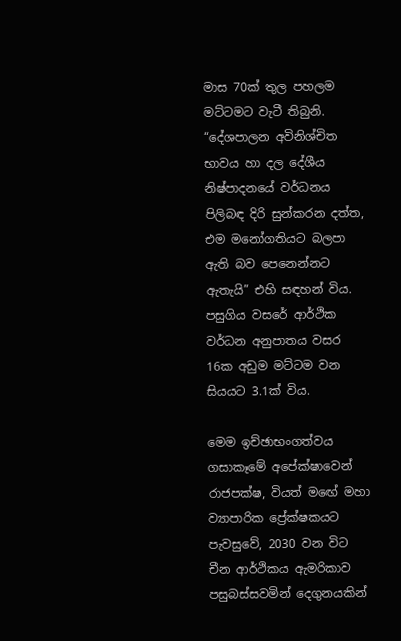මාස 70ක් තුල පහලම මට්ටමට වැටී තිබුනි. “දේශපාලන අවිනිශ්චිත භාවය හා දල දේශීය නිෂ්පාදනයේ වර්ධනය පිලිබඳ දිරි සුන්කරන දත්ත, එම මනෝගතියට බලපා ඇති බව පෙනෙන්නට ඇතැයි” එහි සඳහන් විය. පසුගිය වසරේ ආර්ථික වර්ධන අනුපාතය වසර 16ක අඩුම මට්ටම වන සියයට 3.1ක් විය.

මෙම ඉච්ඡාභංගත්වය ගසාකෑමේ අපේක්ෂාවෙන් රාජපක්ෂ, වියත් මඟේ මහා ව්‍යාපාරික ප්‍රේක්ෂකයට පැවසුවේ, 2030 වන විට චීන ආර්ථිකය ඇමරිකාව පසුබස්සවමින් දෙගුනයකින්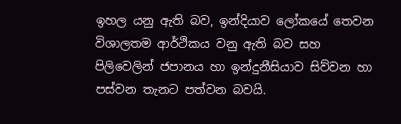ඉහල යනු ඇති බව, ඉන්දියාව ලෝකයේ තෙවන විශාලතම ආර්ථිකය වනු ඇති බව සහ පිලිවෙලින් ජපානය හා ඉන්දුනීසියාව සිව්වන හා පස්වන තැනට පත්වන බවයි.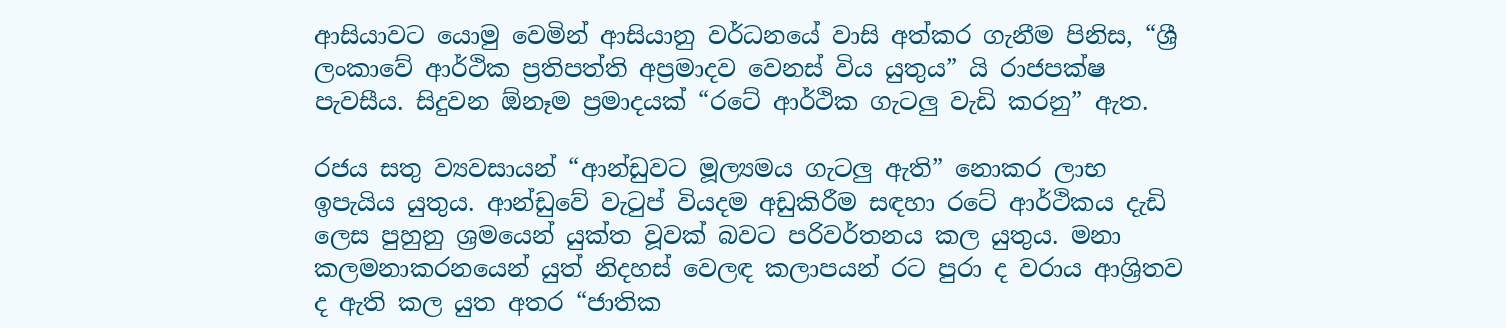ආසියාවට යොමු වෙමින් ආසියානු වර්ධනයේ වාසි අත්කර ගැනීම පිනිස, “ශ්‍රී ලංකාවේ ආර්ථික ප්‍රතිපත්ති අප්‍රමාදව වෙනස් විය යුතුය” යි රාජපක්ෂ පැවසීය. සිදුවන ඕනෑම ප්‍රමාදයක් “රටේ ආර්ථික ගැටලු වැඩි කරනු” ඇත.

රජය සතු ව්‍යවසායන් “ආන්ඩුවට මූල්‍යමය ගැටලු ඇති” නොකර ලාභ ඉපැයිය යුතුය. ආන්ඩුවේ වැටුප් වියදම අඩුකිරීම සඳහා රටේ ආර්ථිකය දැඩි ලෙස පුහුනු ශ්‍රමයෙන් යුක්ත වූවක් බවට පරිවර්තනය කල යුතුය. මනා කලමනාකරනයෙන් යුත් නිදහස් වෙලඳ කලාපයන් රට පුරා ද වරාය ආශ්‍රිතව ද ඇති කල යුත අතර “ජාතික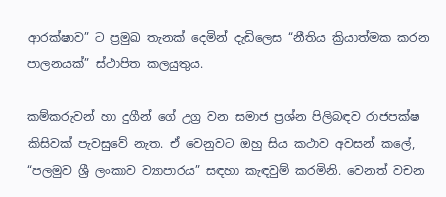ආරක්ෂාව” ට ප්‍රමුඛ තැනක් දෙමින් දැඩිලෙස “නීතිය ක්‍රියාත්මක කරන පාලනයක්” ස්ථාපිත කලයුතුය.

කම්කරුවන් හා දුගීන් ගේ උග්‍ර වන සමාජ ප්‍රශ්න පිලිබඳව රාජපක්ෂ කිසිවක් පැවසුවේ නැත. ඒ වෙනුවට ඔහු සිය කථාව අවසන් කලේ, “පලමුව ශ්‍රී ලංකාව ව්‍යාපාරය” සඳහා කැඳවුම් කරමිනි. වෙනත් වචන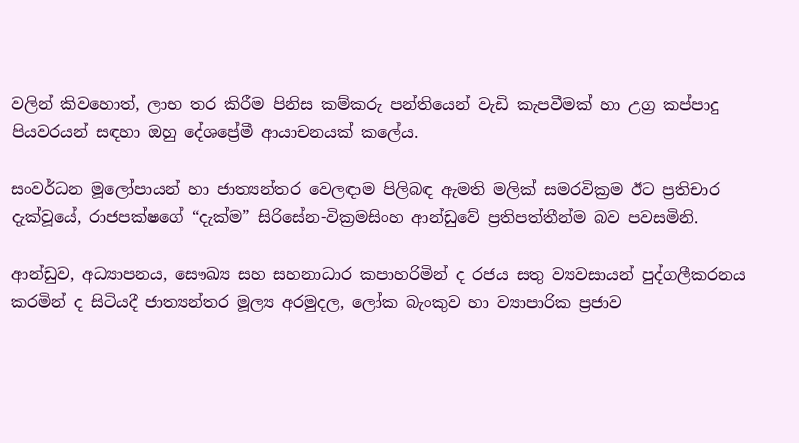වලින් කිවහොත්, ලාභ තර කිරීම පිනිස කම්කරු පන්තියෙන් වැඩි කැපවීමක් හා උග්‍ර කප්පාදු පියවරයන් සඳහා ඔහු දේශප්‍රේමී ආයාචනයක් කලේය.

සංවර්ධන මූලෝපායන් හා ජාත්‍යන්තර වෙලඳාම පිලිබඳ ඇමති මලික් සමරවික්‍රම ඊට ප්‍රතිචාර දැක්වූයේ, රාජපක්ෂගේ “දැක්ම” සිරිසේන-වික්‍රමසිංහ ආන්ඩුවේ ප්‍රතිපත්තීන්ම බව පවසමිනි.

ආන්ඩුව, අධ්‍යාපනය, සෞඛ්‍ය සහ සහනාධාර කපාහරිමින් ද රජය සතු ව්‍යවසායන් පුද්ගලීකරනය කරමින් ද සිටියදී ජාත්‍යන්තර මූල්‍ය අරමුදල, ලෝක බැංකුව හා ව්‍යාපාරික ප්‍රජාව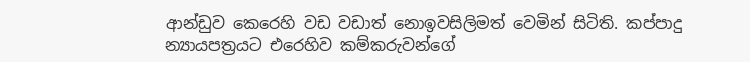ආන්ඩුව කෙරෙහි වඩ වඩාත් නොඉවසිලිමත් වෙමින් සිටිති. කප්පාදු න්‍යායපත්‍රයට එරෙහිව කම්කරුවන්ගේ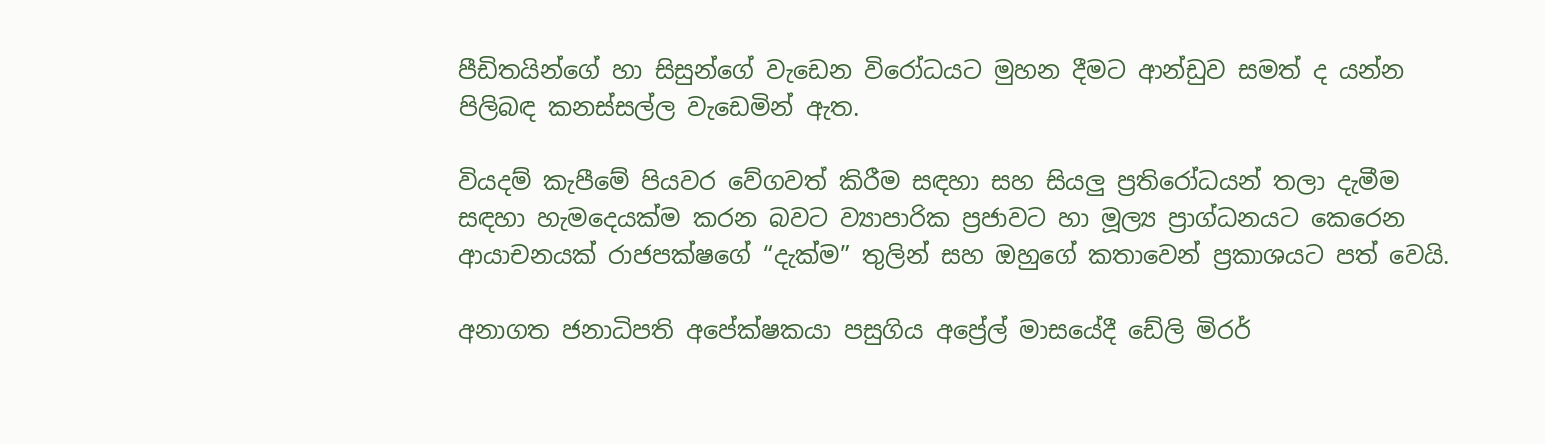පීඩිතයින්ගේ හා සිසුන්ගේ වැඩෙන විරෝධයට මුහන දීමට ආන්ඩුව සමත් ද යන්න පිලිබඳ කනස්සල්ල වැඩෙමින් ඇත.

වියදම් කැපීමේ පියවර වේගවත් කිරීම සඳහා සහ සියලු ප්‍රතිරෝධයන් තලා දැමීම සඳහා හැමදෙයක්ම කරන බවට ව්‍යාපාරික ප්‍රජාවට හා මූල්‍ය ප්‍රාග්ධනයට කෙරෙන ආයාචනයක් රාජපක්ෂගේ “දැක්ම” තුලින් සහ ඔහුගේ කතාවෙන් ප්‍රකාශයට පත් වෙයි.

අනාගත ජනාධිපති අපේක්ෂකයා පසුගිය අප්‍රේල් මාසයේදී ඩේලි මිරර්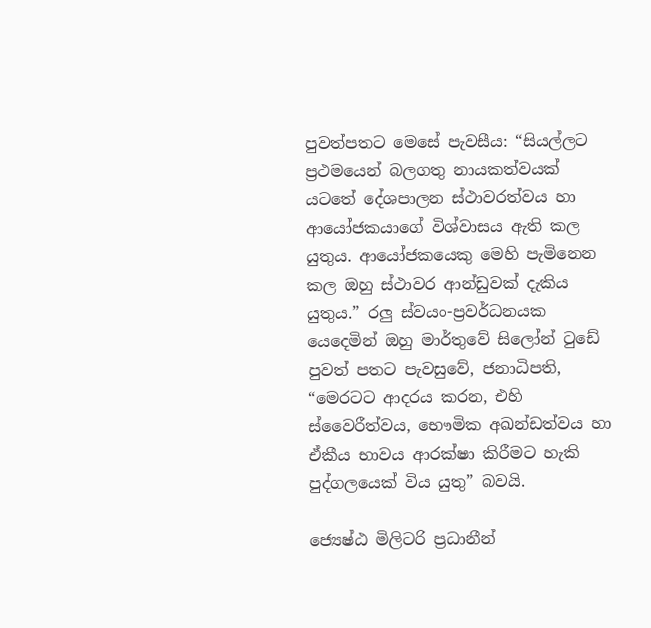පුවත්පතට මෙසේ පැවසීය: “සියල්ලට ප්‍රථමයෙන් බලගතු නායකත්වයක් යටතේ දේශපාලන ස්ථාවරත්වය හා ආයෝජකයාගේ විශ්වාසය ඇති කල යුතුය. ආයෝජකයෙකු මෙහි පැමිනෙන කල ඔහු ස්ථාවර ආන්ඩුවක් දැකිය යුතුය.” රලු ස්වයං-ප්‍රවර්ධනයක යෙදෙමින් ඔහු මාර්තුවේ සිලෝන් ටුඩේ පුවත් පතට පැවසුවේ, ජනාධිපති, “මෙරටට ආදරය කරන, එහි ස්වෛරීත්වය, භෞමික අඛන්ඩත්වය හා ඒකීය භාවය ආරක්ෂා කිරීමට හැකි පුද්ගලයෙක් විය යුතු” බවයි.

ජ්‍යෙෂ්ඨ මිලිටරි ප්‍රධානීන්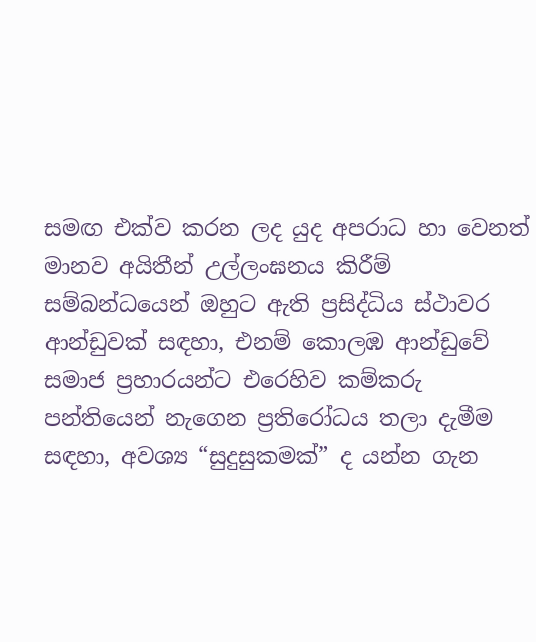සමඟ එක්ව කරන ලද යුද අපරාධ හා වෙනත් මානව අයිතීන් උල්ලංඝනය කිරීම් සම්බන්ධයෙන් ඔහුට ඇති ප්‍රසිද්ධිය ස්ථාවර ආන්ඩුවක් සඳහා, එනම් කොලඹ ආන්ඩුවේ සමාජ ප්‍රහාරයන්ට එරෙහිව කම්කරු පන්තියෙන් නැගෙන ප්‍රතිරෝධය තලා දැමීම සඳහා, අවශ්‍ය “සුදුසුකමක්” ද යන්න ගැන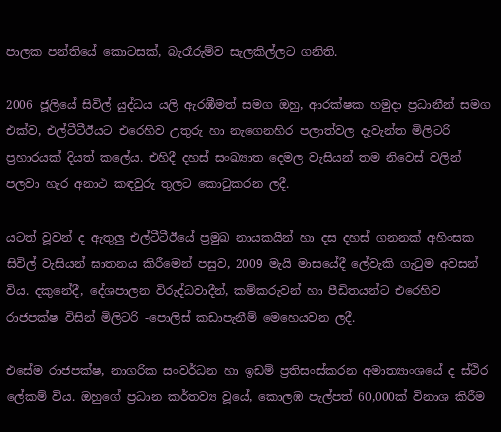පාලක පන්තියේ කොටසක්, බැරෑරුම්ව සැලකිල්ලට ගනිති.

2006 ජූලියේ සිවිල් යුද්ධය යලි ඇරඹීමත් සමග ඔහු, ආරක්ෂක හමුදා ප්‍රධානීන් සමග එක්ව, එල්ටීටීඊයට එරෙහිව උතුරු හා නැගෙනහිර පලාත්වල දැවැන්ත මිලිටරි ප්‍රහාරයක් දියත් කලේය. එහිදී දහස් සංඛ්‍යාත දෙමල වැසියන් තම නිවෙස් වලින් පලවා හැර අනාථ කඳවුරු තුලට කොටුකරන ලදී.

යටත් වූවන් ද ඇතුලු එල්ටීටීඊයේ ප්‍රමුඛ නායකයින් හා දස දහස් ගනනක් අහිංසක සිවිල් වැසියන් ඝාතනය කිරීමෙන් පසුව, 2009 මැයි මාසයේදී ලේවැකි ගැටුම අවසන් විය. දකුනේදී, දේශපාලන විරුද්ධවාදීන්, කම්කරුවන් හා පීඩිතයන්ට එරෙහිව රාජපක්ෂ විසින් මිලිටරි -පොලිස් කඩාපැනීම් මෙහෙයවන ලදී.

එසේම රාජපක්ෂ, නාගරික සංවර්ධන හා ඉඩම් ප්‍රතිසංස්කරන අමාත්‍යාංශයේ ද ස්ථිර ලේකම් විය. ඔහුගේ ප්‍රධාන කර්තව්‍ය වූයේ, කොලඹ පැල්පත් 60,000ක් විනාශ කිරීම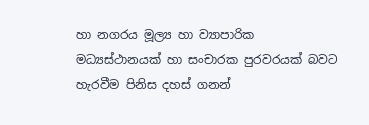හා නගරය මූල්‍ය හා ව්‍යාපාරික මධ්‍යස්ථානයක් හා සංචාරක පුරවරයක් බවට හැරවීම පිනිස දහස් ගනන්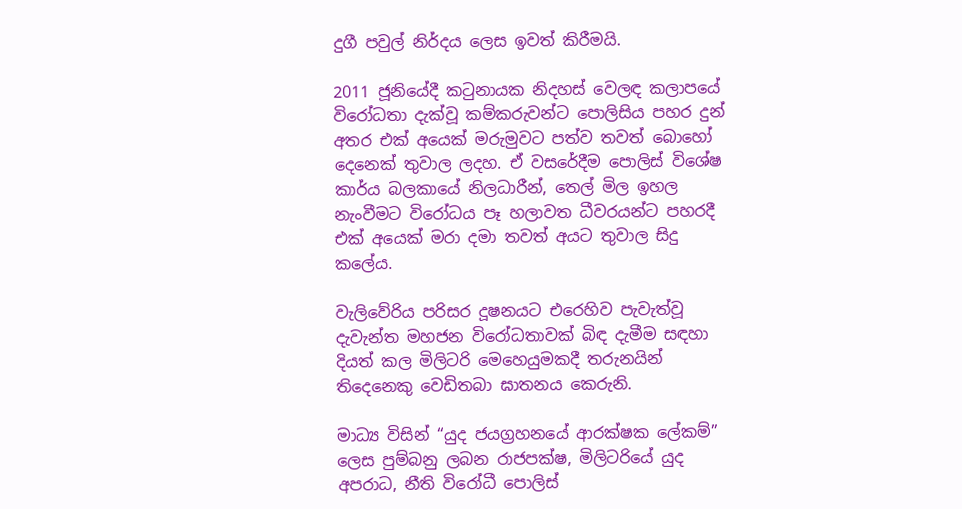දුගී පවුල් නිර්දය ලෙස ඉවත් කිරීමයි.

2011 ජූනියේදී කටුනායක නිදහස් වෙලඳ කලාපයේ විරෝධතා දැක්වූ කම්කරුවන්ට පොලිසිය පහර දුන් අතර එක් අයෙක් මරුමුවට පත්ව තවත් බොහෝ දෙනෙක් තුවාල ලදහ. ඒ වසරේදීම පොලිස් විශේෂ කාර්ය බලකායේ නිලධාරීන්, තෙල් මිල ඉහල නැංවීමට විරෝධය පෑ හලාවත ධීවරයන්ට පහරදී එක් අයෙක් මරා දමා තවත් අයට තුවාල සිදු කලේය.

වැලිවේරිය පරිසර දූෂනයට එරෙහිව පැවැත්වූ දැවැන්ත මහජන විරෝධතාවක් බිඳ දැමීම සඳහා දියත් කල මිලිටරි මෙහෙයුමකදී තරුනයින් තිදෙනෙකු වෙඩිතබා ඝාතනය කෙරුනි.

මාධ්‍ය විසින් “යුද ජයග්‍රහනයේ ආරක්ෂක ලේකම්” ලෙස පුම්බනු ලබන රාජපක්ෂ, මිලිටරියේ යුද අපරාධ, නීති විරෝධී පොලිස්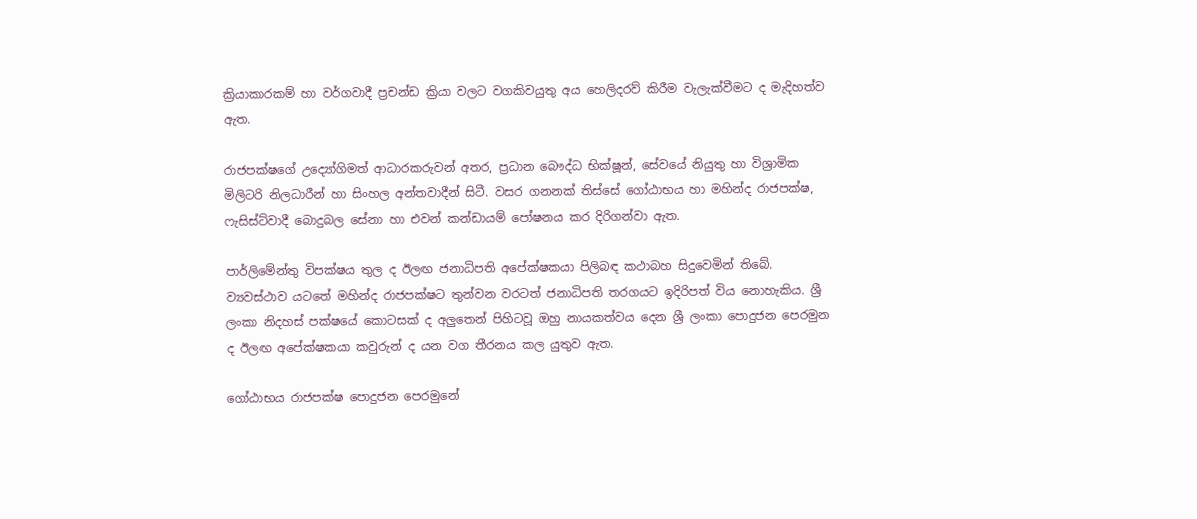ක්‍රියාකාරකම් හා වර්ගවාදී ප්‍රචන්ඩ ක්‍රියා වලට වගකිවයුතු අය හෙලිදරව් කිරීම වැලැක්වීමට ද මැදිහත්ව ඇත.

රාජපක්ෂගේ උද්‍යෝගිමත් ආධාරකරුවන් අතර, ප්‍රධාන බෞද්ධ භික්ෂූන්, සේවයේ නියුතු හා විශ්‍රාමික මිලිටරි නිලධාරීන් හා සිංහල අන්තවාදීන් සිටී. වසර ගනනක් තිස්සේ ගෝඨාභය හා මහින්ද රාජපක්ෂ, ෆැසිස්ට්වාදී බොදුබල සේනා හා එවන් කන්ඩායම් පෝෂනය කර දිරිගන්වා ඇත.

පාර්ලිමේන්තු විපක්ෂය තුල ද ඊලඟ ජනාධිපති අපේක්ෂකයා පිලිබඳ කථාබහ සිදුවෙමින් තිබේ. ව්‍යවස්ථාව යටතේ මහින්ද රාජපක්ෂට තුන්වන වරටත් ජනාධිපති තරගයට ඉදිරිපත් විය නොහැකිය. ශ්‍රී ලංකා නිදහස් පක්ෂයේ කොටසක් ද අලුතෙන් පිහිටවූ ඔහු නායකත්වය දෙන ශ්‍රී ලංකා පොදුජන පෙරමුන ද ඊලඟ අපේක්ෂකයා කවුරුන් ද යන වග තීරනය කල යුතුව ඇත.

ගෝඨාභය රාජපක්ෂ පොදුජන පෙරමුනේ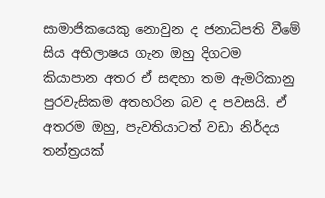සාමාජිකයෙකු නොවුන ද ජනාධිපති වීමේ සිය අභිලාෂය ගැන ඔහු දිගටම කියාපාන අතර ඒ සඳහා තම ඇමරිකානු පුරවැසිකම අතහරින බව ද පවසයි. ඒ අතරම ඔහු, පැවතියාටත් වඩා නිර්දය තන්ත්‍රයක්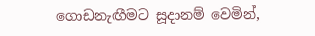ගොඩනැඟීමට සූදානම් වෙමින්,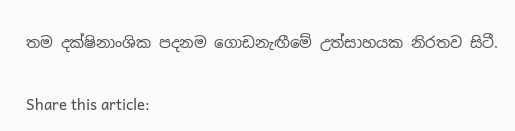තම දක්ෂිනාංශික පදනම ගොඩනැඟීමේ උත්සාහයක නිරතව සිටී.

Share this article: